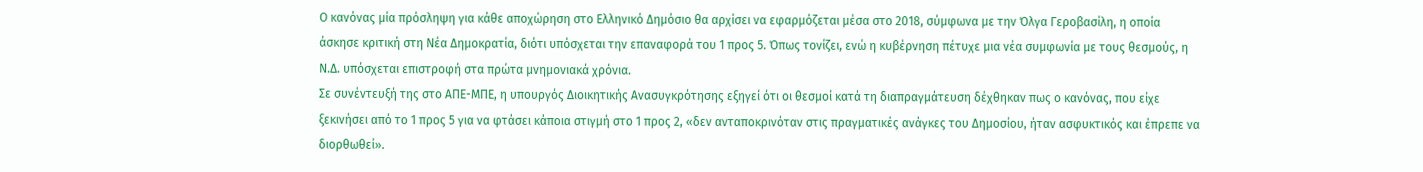Ο κανόνας μία πρόσληψη για κάθε αποχώρηση στο Ελληνικό Δημόσιο θα αρχίσει να εφαρμόζεται μέσα στο 2018, σύμφωνα με την Όλγα Γεροβασίλη, η οποία άσκησε κριτική στη Νέα Δημοκρατία, διότι υπόσχεται την επαναφορά του 1 προς 5. Όπως τονίζει, ενώ η κυβέρνηση πέτυχε μια νέα συμφωνία με τους θεσμούς, η Ν.Δ. υπόσχεται επιστροφή στα πρώτα μνημονιακά χρόνια.
Σε συνέντευξή της στο ΑΠΕ-ΜΠΕ, η υπουργός Διοικητικής Ανασυγκρότησης εξηγεί ότι οι θεσμοί κατά τη διαπραγμάτευση δέχθηκαν πως ο κανόνας, που είχε ξεκινήσει από το 1 προς 5 για να φτάσει κάποια στιγμή στο 1 προς 2, «δεν ανταποκρινόταν στις πραγματικές ανάγκες του Δημοσίου, ήταν ασφυκτικός και έπρεπε να διορθωθεί».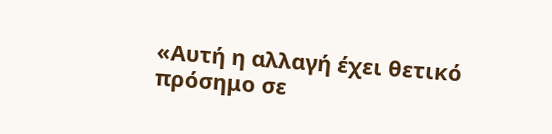«Αυτή η αλλαγή έχει θετικό πρόσημο σε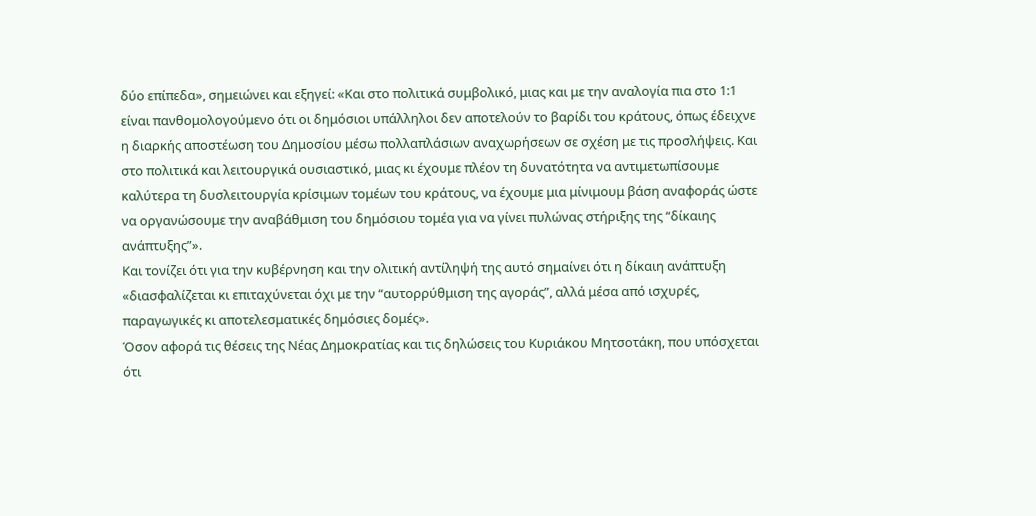δύο επίπεδα», σημειώνει και εξηγεί: «Και στο πολιτικά συμβολικό, μιας και με την αναλογία πια στο 1:1 είναι πανθομολογούμενο ότι οι δημόσιοι υπάλληλοι δεν αποτελούν το βαρίδι του κράτους, όπως έδειχνε η διαρκής αποστέωση του Δημοσίου μέσω πολλαπλάσιων αναχωρήσεων σε σχέση με τις προσλήψεις. Και στο πολιτικά και λειτουργικά ουσιαστικό, μιας κι έχουμε πλέον τη δυνατότητα να αντιμετωπίσουμε καλύτερα τη δυσλειτουργία κρίσιμων τομέων του κράτους, να έχουμε μια μίνιμουμ βάση αναφοράς ώστε να οργανώσουμε την αναβάθμιση του δημόσιου τομέα για να γίνει πυλώνας στήριξης της “δίκαιης ανάπτυξης”».
Και τονίζει ότι για την κυβέρνηση και την ολιτική αντίληψή της αυτό σημαίνει ότι η δίκαιη ανάπτυξη «διασφαλίζεται κι επιταχύνεται όχι με την “αυτορρύθμιση της αγοράς”, αλλά μέσα από ισχυρές, παραγωγικές κι αποτελεσματικές δημόσιες δομές».
Όσον αφορά τις θέσεις της Νέας Δημοκρατίας και τις δηλώσεις του Κυριάκου Μητσοτάκη, που υπόσχεται ότι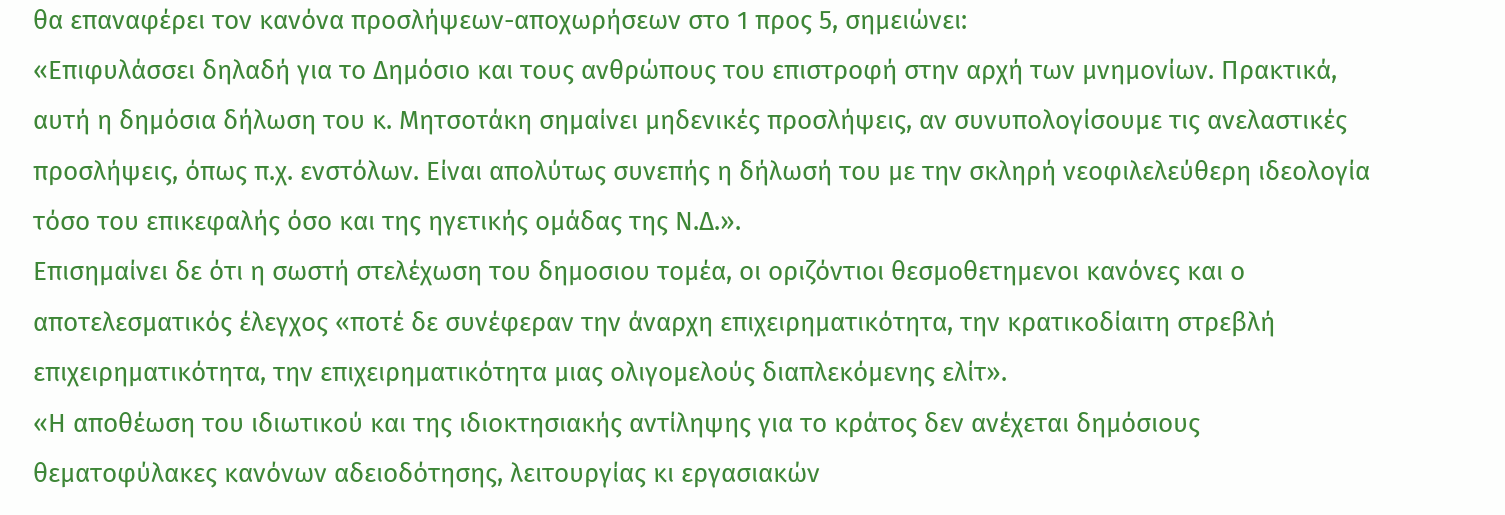θα επαναφέρει τον κανόνα προσλήψεων-αποχωρήσεων στο 1 προς 5, σημειώνει:
«Επιφυλάσσει δηλαδή για το Δημόσιο και τους ανθρώπους του επιστροφή στην αρχή των μνημονίων. Πρακτικά, αυτή η δημόσια δήλωση του κ. Μητσοτάκη σημαίνει μηδενικές προσλήψεις, αν συνυπολογίσουμε τις ανελαστικές προσλήψεις, όπως π.χ. ενστόλων. Είναι απολύτως συνεπής η δήλωσή του με την σκληρή νεοφιλελεύθερη ιδεολογία τόσο του επικεφαλής όσο και της ηγετικής ομάδας της Ν.Δ.».
Επισημαίνει δε ότι η σωστή στελέχωση του δημοσιου τομέα, οι οριζόντιοι θεσμοθετημενοι κανόνες και ο αποτελεσματικός έλεγχος «ποτέ δε συνέφεραν την άναρχη επιχειρηματικότητα, την κρατικοδίαιτη στρεβλή επιχειρηματικότητα, την επιχειρηματικότητα μιας ολιγομελούς διαπλεκόμενης ελίτ».
«Η αποθέωση του ιδιωτικού και της ιδιοκτησιακής αντίληψης για το κράτος δεν ανέχεται δημόσιους θεματοφύλακες κανόνων αδειοδότησης, λειτουργίας κι εργασιακών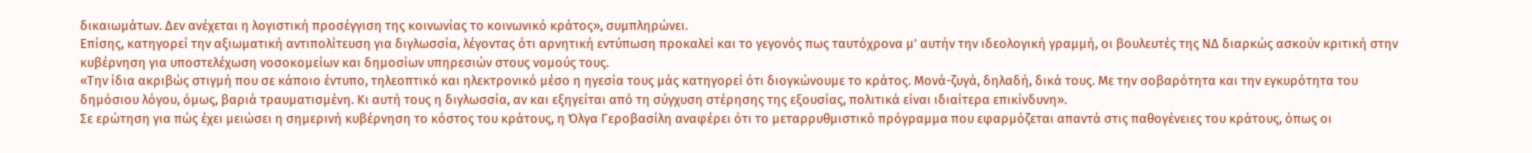δικαιωμάτων. Δεν ανέχεται η λογιστική προσέγγιση της κοινωνίας το κοινωνικό κράτος», συμπληρώνει.
Επίσης, κατηγορεί την αξιωματική αντιπολίτευση για διγλωσσία, λέγοντας ότι αρνητική εντύπωση προκαλεί και το γεγονός πως ταυτόχρονα μ’ αυτήν την ιδεολογική γραμμή, οι βουλευτές της ΝΔ διαρκώς ασκούν κριτική στην κυβέρνηση για υποστελέχωση νοσοκομείων και δημοσίων υπηρεσιών στους νομούς τους.
«Την ίδια ακριβώς στιγμή που σε κάποιο έντυπο, τηλεοπτικό και ηλεκτρονικό μέσο η ηγεσία τους μάς κατηγορεί ότι διογκώνουμε το κράτος. Μονά-ζυγά, δηλαδή, δικά τους. Με την σοβαρότητα και την εγκυρότητα του δημόσιου λόγου, όμως, βαριά τραυματισμένη. Κι αυτή τους η διγλωσσία, αν και εξηγείται από τη σύγχυση στέρησης της εξουσίας, πολιτικά είναι ιδιαίτερα επικίνδυνη».
Σε ερώτηση για πώς έχει μειώσει η σημερινή κυβέρνηση το κόστος του κράτους, η Όλγα Γεροβασίλη αναφέρει ότι το μεταρρυθμιστικό πρόγραμμα που εφαρμόζεται απαντά στις παθογένειες του κράτους, όπως οι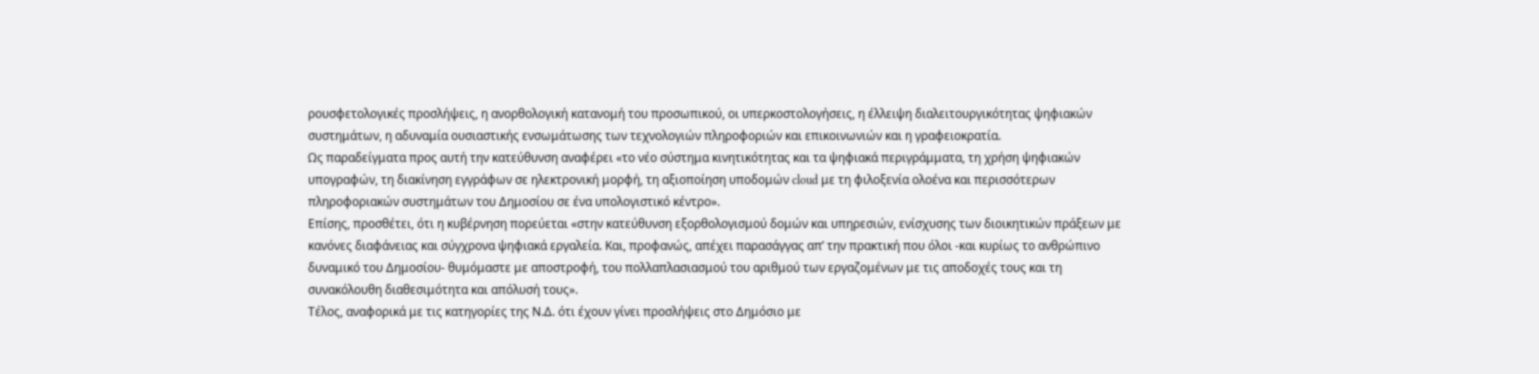ρουσφετολογικές προσλήψεις, η ανορθολογική κατανομή του προσωπικού, οι υπερκοστολογήσεις, η έλλειψη διαλειτουργικότητας ψηφιακών συστημάτων, η αδυναμία ουσιαστικής ενσωμάτωσης των τεχνολογιών πληροφοριών και επικοινωνιών και η γραφειοκρατία.
Ως παραδείγματα προς αυτή την κατεύθυνση αναφέρει «το νέο σύστημα κινητικότητας και τα ψηφιακά περιγράμματα, τη χρήση ψηφιακών υπογραφών, τη διακίνηση εγγράφων σε ηλεκτρονική μορφή, τη αξιοποίηση υποδομών cloud με τη φιλοξενία ολοένα και περισσότερων πληροφοριακών συστημάτων του Δημοσίου σε ένα υπολογιστικό κέντρο».
Επίσης, προσθέτει, ότι η κυβέρνηση πορεύεται «στην κατεύθυνση εξορθολογισμού δομών και υπηρεσιών, ενίσχυσης των διοικητικών πράξεων με κανόνες διαφάνειας και σύγχρονα ψηφιακά εργαλεία. Και, προφανώς, απέχει παρασάγγας απ’ την πρακτική που όλοι -και κυρίως το ανθρώπινο δυναμικό του Δημοσίου- θυμόμαστε με αποστροφή, του πολλαπλασιασμού του αριθμού των εργαζομένων με τις αποδοχές τους και τη συνακόλουθη διαθεσιμότητα και απόλυσή τους».
Τέλος, αναφορικά με τις κατηγορίες της Ν.Δ. ότι έχουν γίνει προσλήψεις στο Δημόσιο με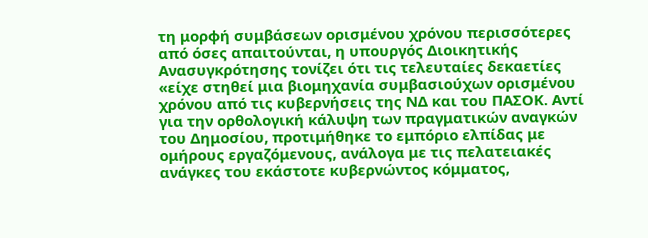τη μορφή συμβάσεων ορισμένου χρόνου περισσότερες από όσες απαιτούνται, η υπουργός Διοικητικής Ανασυγκρότησης τονίζει ότι τις τελευταίες δεκαετίες «είχε στηθεί μια βιομηχανία συμβασιούχων ορισμένου χρόνου από τις κυβερνήσεις της ΝΔ και του ΠΑΣΟΚ. Αντί για την ορθολογική κάλυψη των πραγματικών αναγκών του Δημοσίου, προτιμήθηκε το εμπόριο ελπίδας με ομήρους εργαζόμενους, ανάλογα με τις πελατειακές ανάγκες του εκάστοτε κυβερνώντος κόμματος,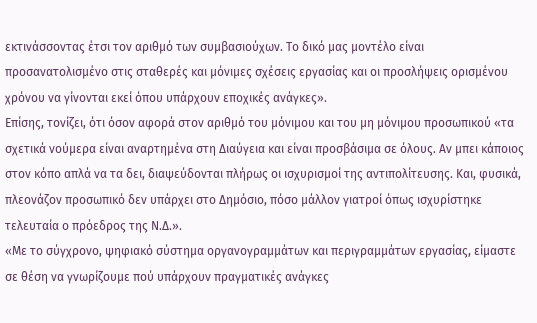εκτινάσσοντας έτσι τον αριθμό των συμβασιούχων. Το δικό μας μοντέλο είναι προσανατολισμένο στις σταθερές και μόνιμες σχέσεις εργασίας και οι προσλήψεις ορισμένου χρόνου να γίνονται εκεί όπου υπάρχουν εποχικές ανάγκες».
Επίσης, τονίζει, ότι όσον αφορά στον αριθμό του μόνιμου και του μη μόνιμου προσωπικού «τα σχετικά νούμερα είναι αναρτημένα στη Διαύγεια και είναι προσβάσιμα σε όλους. Αν μπει κάποιος στον κόπο απλά να τα δει, διαψεύδονται πλήρως οι ισχυρισμοί της αντιπολίτευσης. Και, φυσικά, πλεονάζον προσωπικό δεν υπάρχει στο Δημόσιο, πόσο μάλλον γιατροί όπως ισχυρίστηκε τελευταία ο πρόεδρος της Ν.Δ.».
«Με το σύγχρονο, ψηφιακό σύστημα οργανογραμμάτων και περιγραμμάτων εργασίας, είμαστε σε θέση να γνωρίζουμε πού υπάρχουν πραγματικές ανάγκες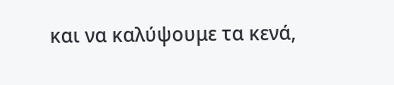και να καλύψουμε τα κενά,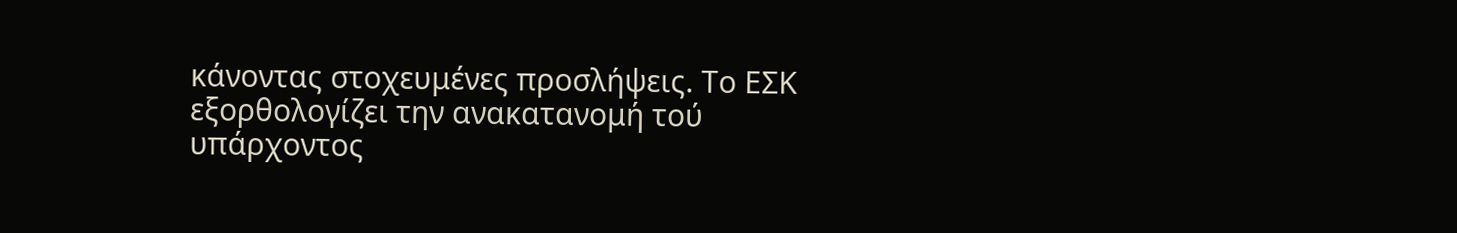κάνοντας στοχευμένες προσλήψεις. Το ΕΣΚ εξορθολογίζει την ανακατανομή τού υπάρχοντος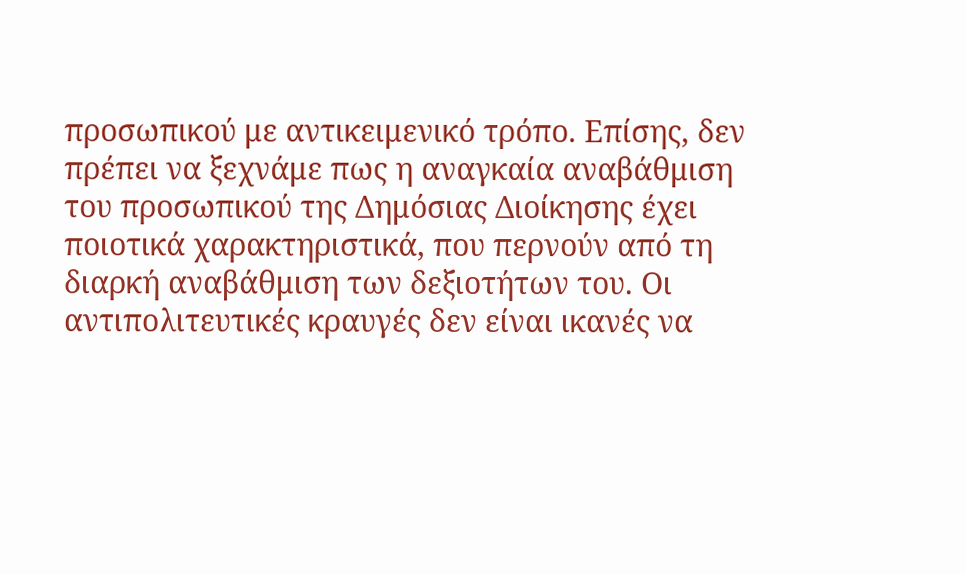προσωπικού με αντικειμενικό τρόπο. Επίσης, δεν πρέπει να ξεχνάμε πως η αναγκαία αναβάθμιση του προσωπικού της Δημόσιας Διοίκησης έχει ποιοτικά χαρακτηριστικά, που περνούν από τη διαρκή αναβάθμιση των δεξιοτήτων του. Οι αντιπολιτευτικές κραυγές δεν είναι ικανές να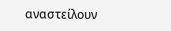αναστείλουν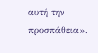αυτή την προσπάθεια».